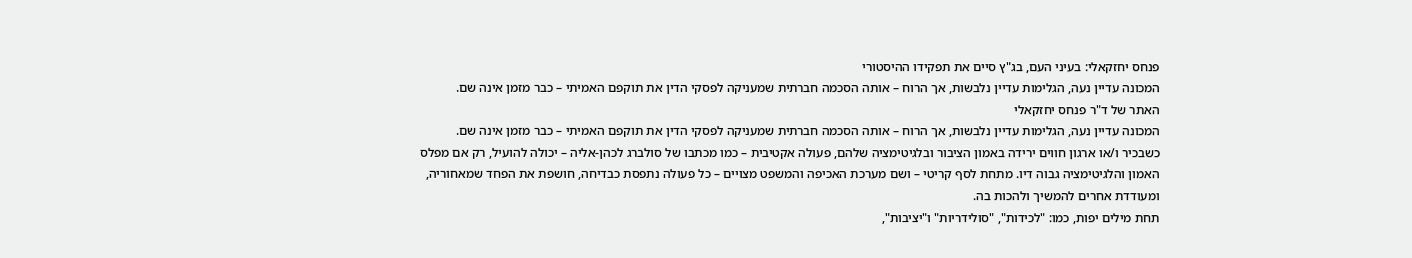פנחס יחזקאלי: בעיני העם, בג"ץ סיים את תפקידו ההיסטורי
המכונה עדיין נעה, הגלימות עדיין נלבשות, אך הרוח – אותה הסכמה חברתית שמעניקה לפסקי הדין את תוקפם האמיתי – כבר מזמן אינה שם.
האתר של ד"ר פנחס יחזקאלי
המכונה עדיין נעה, הגלימות עדיין נלבשות, אך הרוח – אותה הסכמה חברתית שמעניקה לפסקי הדין את תוקפם האמיתי – כבר מזמן אינה שם.
כשבכיר ו/או ארגון חווים ירידה באמון הציבור ובלגיטימציה שלהם, פעולה אקטיבית – כמו מכתבו של סולברג לכהן-אליה – יכולה להועיל, רק אם מפלס האמון והלגיטימציה גבוה דיו. מתחת לסף קריטי – ושם מערכת האכיפה והמשפט מצויים – כל פעולה נתפסת כבדיחה, חושפת את הפחד שמאחוריה, ומעודדת אחרים להמשיך ולהכות בה.
תחת מילים יפות, כמו: "לכידות", "סולידריות" ו"יציבות",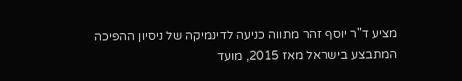מציע ד"ר יוסף זהר מתווה כניעה לדינמיקה של ניסיון ההפיכה המתבצע בישראל מאז 2015, מועד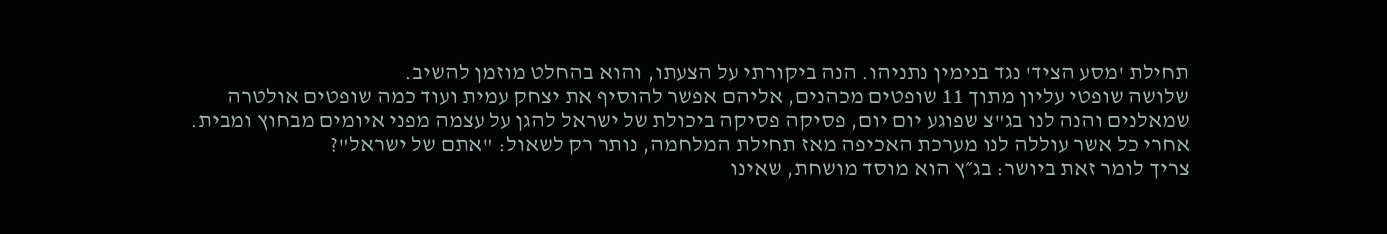תחילת 'מסע הציד' נגד בנימין נתניהו. הנה ביקורתי על הצעתו, והוא בהחלט מוזמן להשיב.
שלושה שופטי עליון מתוך 11 שופטים מכהנים, אליהם אפשר להוסיף את יצחק עמית ועוד כמה שופטים אולטרה שמאלנים והנה לנו בג"צ שפוגע יום יום, פסיקה פסיקה ביכולת של ישראל להגן על עצמה מפני איומים מבחוץ ומבית.
אחרי כל אשר עוללה לנו מערכת האכיפה מאז תחילת המלחמה, נותר רק לשאול: "אתם של ישראל"?
צריך לומר זאת ביושר: בג״ץ הוא מוסד מושחת, שאינו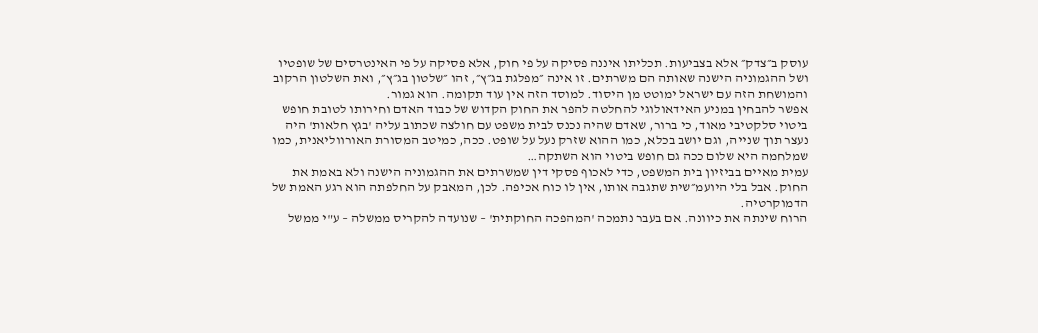עוסק ב״צדק״ אלא בצביעות. תכליתו איננה פסיקה על פי חוק, אלא פסיקה על פי האינטרסים של שופטיו ושל ההגמוניה הישנה שאותה הם משרתים. זו אינה ״מפלגת בג״ץ״, זהו ״שלטון בג״ץ״, ואת השלטון הרקוב והמושחת הזה עם ישראל ימוטט מן היסוד. למוסד הזה אין עוד תקומה. הוא גמור.
אפשר להבחין במניע האידאולוגי להחלטה להפר את החוק הקדוש של כבוד האדם וחירותו לטובת חופש ביטוי סלקטיבי מאוד, כי ברור, שאדם שהיה נכנס לבית משפט עם חולצה שכתוב עליה 'בגץ חלאות' היה נעצר תוך שנייה, וגם יושב בכלא, כמו ההוא שזרק נעל על שופט. ככה, כמיטב המסורת האורווליאנית, כמו שמלחמה היא שלום ככה גם חופש ביטוי הוא השתקה…
עמית מאיים בביזיון בית המשפט, כדי לאכוף פסקי דין שמשרתים את ההגמוניה הישנה ולא באמת את החוק. אבל בלי היועמ״שית שתגבה אותו, אין לו כוח אכיפה. לכן, המאבק על החלפתה הוא רגע האמת של הדמוקרטיה.
הרוח שינתה את כיוונה. אם בעבר נתמכה 'המהפכה החוקתית' – שנועדה להקריס ממשלה – ע"י ממשל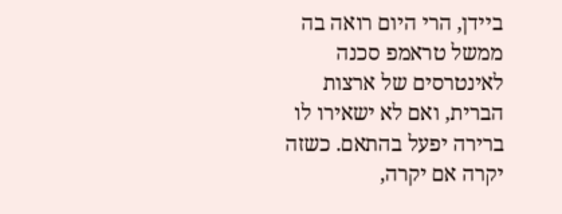ביידן, הרי היום רואה בה ממשל טראמפ סכנה לאינטרסים של ארצות הברית, ואם לא ישאירו לו ברירה יפעל בהתאם. כשזה יקרה אם יקרה,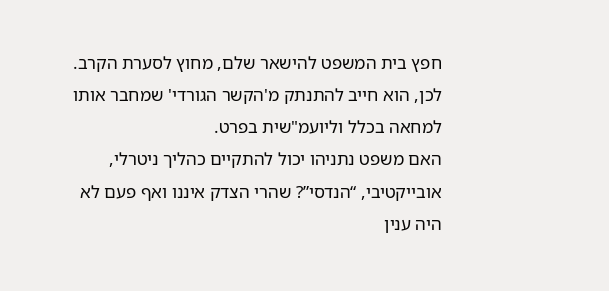חפץ בית המשפט להישאר שלם, מחוץ לסערת הקרב. לכן, הוא חייב להתנתק מ'הקשר הגורדי' שמחבר אותו למחאה בכלל וליועמ"שית בפרט.
האם משפט נתניהו יכול להתקיים כהליך ניטרלי, אובייקטיבי, “הנדסי”? שהרי הצדק איננו ואף פעם לא היה ענין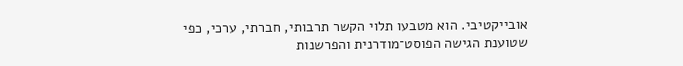אובייקטיבי. הוא מטבעו תלוי הקשר תרבותי, חברתי, ערכי, כפי שטוענת הגישה הפוסט־מודרנית והפרשנות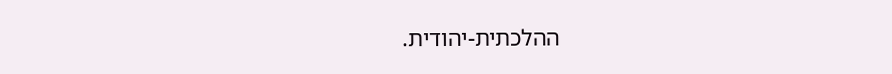ההלכתית-יהודית.